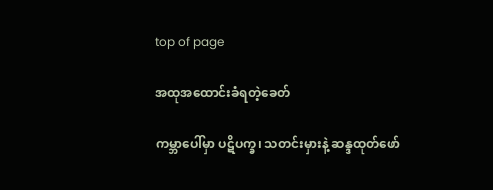top of page

အထုအထောင်းခံရတဲ့ခေတ်

ကမ္ဘာပေါ်မှာ ပဋိပက္ခ၊ သတင်းမှားနဲ့ ဆန္ဒထုတ်ဖော်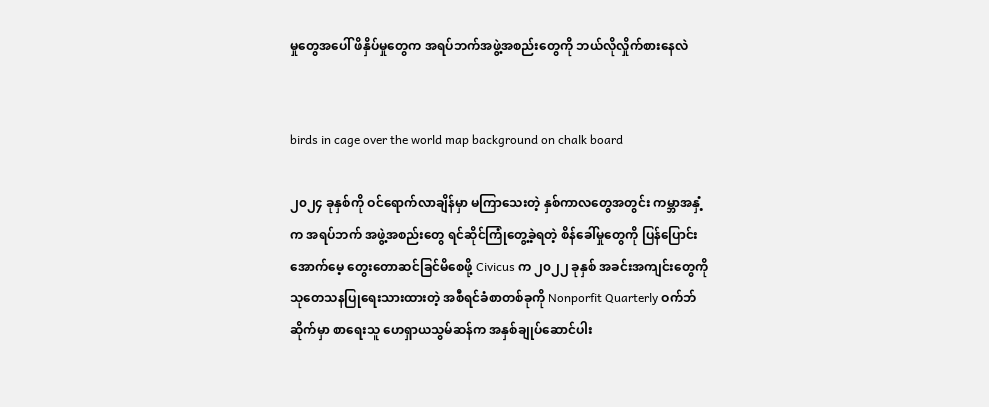မှုတွေအပေါ် ဖိနှိပ်မှုတွေက အရပ်ဘက်အဖွဲ့အစည်းတွေကို ဘယ်လိုလှိုက်စားနေလဲ


birds in cage over the world map background on chalk board

၂၀၂၄ ခုနှစ်ကို ဝင်ရောက်လာချိန်မှာ မကြာသေးတဲ့ နှစ်ကာလတွေအတွင်း ကမ္ဘာအနှံ့က အရပ်ဘက် အဖွဲ့အစည်းတွေ ရင်ဆိုင်ကြုံတွေ့ခဲ့ရတဲ့ စိန်ခေါ်မှုတွေကို ပြန်ပြောင်းအောက်မေ့ တွေးတောဆင်ခြင်မိစေဖို့ Civicus က ၂၀၂၂ ခုနှစ် အခင်းအကျင်းတွေကို သုတေသနပြုရေးသားထားတဲ့ အစီရင်ခံစာတစ်ခုကို Nonporfit Quarterly ဝက်ဘ်ဆိုက်မှာ စာရေးသူ ဟေရှာယသွမ်ဆန်က အနှစ်ချုပ်ဆောင်ပါး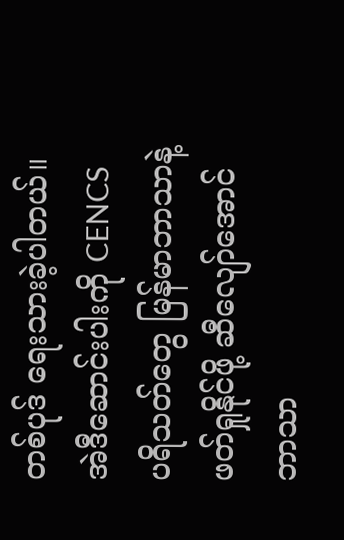တစ်ပုဒ် ရေးသားခဲ့ပါတယ်။ အဲဒီဆောင်းပါးကို CENCS ပရိသတ်တွေ မြန်မာဘာသာနဲ့ ဖတ်ရှုနိုင်ဖို့ ဆီလျော်အောင် ဘာသာ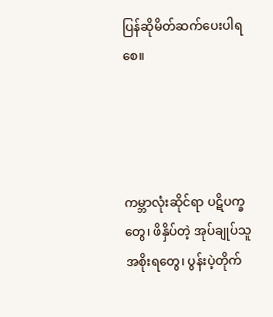ပြန်ဆိုမိတ်ဆက်ပေးပါရစေ။




ကမ္ဘာလုံးဆိုင်ရာ ပဋိပက္ခတွေ၊ ဖိနှိပ်တဲ့ အုပ်ချုပ်သူအစိုးရတွေ၊ ပွန်းပဲ့တိုက်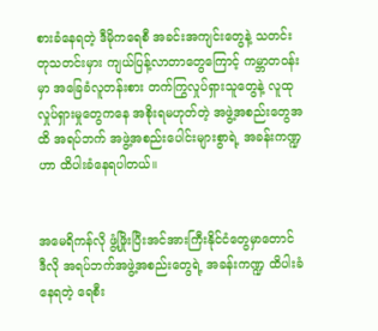စားခံနေရတဲ့ ဒီမိုကရေစီ အခင်းအကျင်းတွေနဲ့ သတင်းတုသတင်းမှား ကျယ်ပြန့်လာတာတွေကြောင့် ကမ္ဘာတဝန်းမှာ အခြေခံလူတန်းစား တက်ကြွလှုပ်ရှားသူတွေနဲ့ လူထုလှုပ်ရှားမှုတွေကနေ အစိုးရမဟုတ်တဲ့ အဖွဲ့အစည်းတွေအထိ အရပ်ဘက် အဖွဲ့အစည်းပေါင်းများစွာရဲ့ အခန်းကဏ္ဍဟာ ထိပါးခံနေရပါတယ်။


အမေရိကန်လို ဖွံ့ဖြိုးပြီးအင်အားကြီးနိုင်ငံတွေမှာတောင် ဒီလို အရပ်ဘက်အဖွဲ့အစည်းတွေရဲ့ အခန်းကဏ္ဍ ထိပါးခံနေရတဲ့ ရေစီး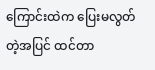ကြောင်းထဲက ပြေးမလွတ်တဲ့အပြင် ထင်တာ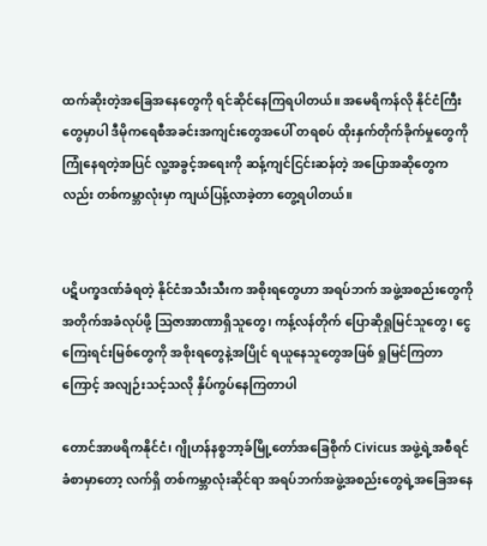ထက်ဆိုးတဲ့အခြေအနေတွေကို ရင်ဆိုင်နေကြရပါတယ်။ အမေရိကန်လို နိုင်ငံကြီးတွေမှာပါ ဒီမိုကရေစီအခင်းအကျင်းတွေအပေါ် တရစပ် ထိုးနှက်တိုက်ခိုက်မှုတွေကို ကြုံနေရတဲ့အပြင် လူ့အခွင့်အရေးကို ဆန့်ကျင်ငြင်းဆန်တဲ့ အပြောအဆိုတွေကလည်း တစ်ကမ္ဘာလုံးမှာ ကျယ်ပြန့်လာခဲ့တာ တွေ့ရပါတယ်။


ပဋိပက္ခဒဏ်ခံရတဲ့ နိုင်ငံအသီးသီးက အစိုးရတွေဟာ အရပ်ဘက် အဖွဲ့အစည်းတွေကို အတိုက်အခံလုပ်ဖို့ ဩဇာအာဏာရှိသူတွေ၊ ကန့်လန်တိုက် ပြောဆိုရှုမြင်သူတွေ၊ ငွေကြေးရင်းမြစ်တွေကို အစိုးရတွေနဲ့အပြိုင် ရယူနေသူတွေအဖြစ် ရှုမြင်ကြ‌တာကြောင့် အလျဉ်းသင့်သလို နှိပ်ကွပ်နေကြတာပါ

တောင်အာဖရိကနိုင်ငံ၊ ဂျိုဟန်နစ္စဘာ့ခ်မြို့‌တော်အခြေစိုက် Civicus အဖွဲ့ရဲ့အစီရင်ခံစာမှာတော့ လက်ရှိ တစ်ကမ္ဘာလုံးဆိုင်ရာ အရပ်ဘက်အဖွဲ့အစည်းတွေရဲ့အခြေအနေ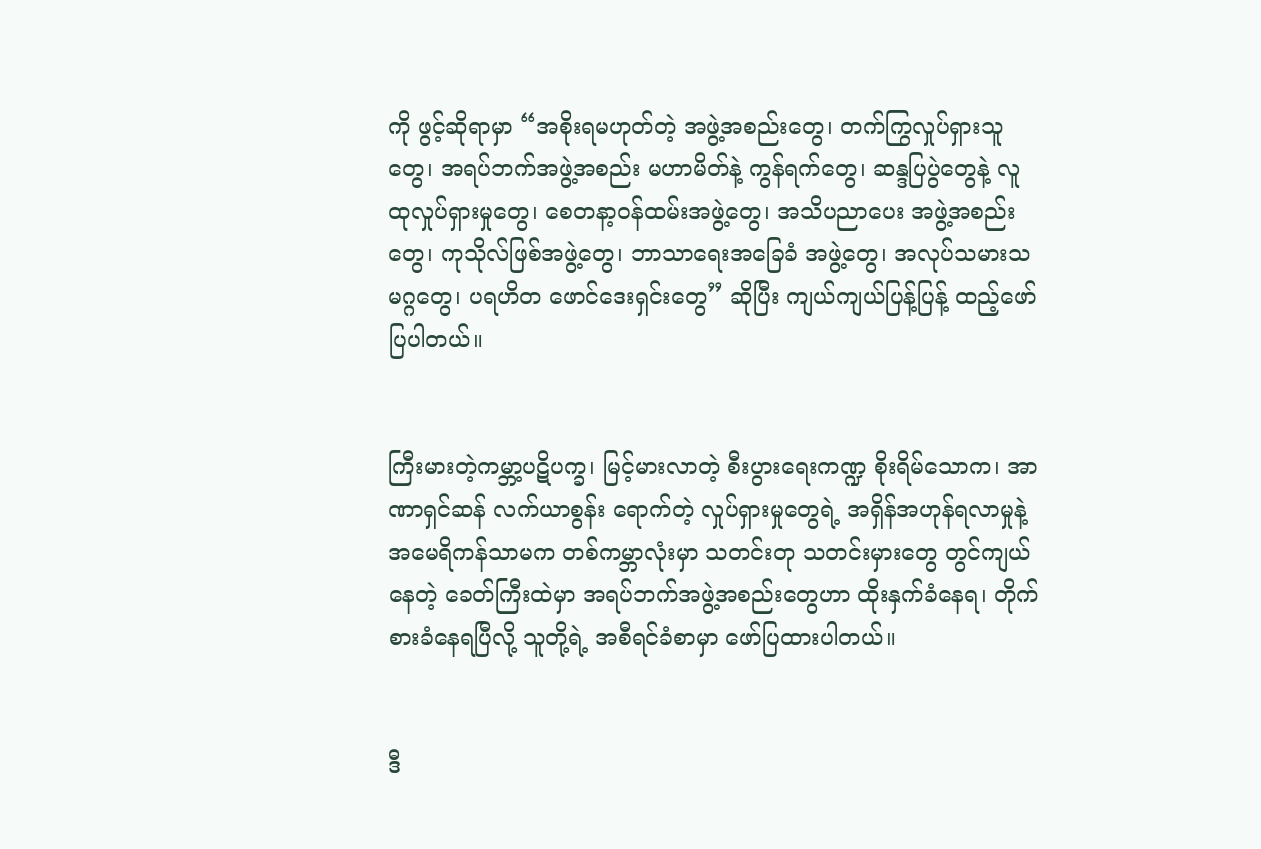ကို ဖွင့်ဆိုရာမှာ “အစိုးရမဟုတ်တဲ့ အဖွဲ့အစည်းတွေ၊ တက်ကြွလှုပ်ရှားသူတွေ၊ အရပ်ဘက်အဖွဲ့အစည်း မဟာမိတ်နဲ့ ကွန်ရက်တွေ၊ ဆန္ဒပြပွဲတွေနဲ့ လူထုလှုပ်ရှားမှုတွေ၊ စေတနာ့ဝန်ထမ်းအဖွဲ့တွေ၊ အသိပညာပေး အဖွဲ့အစည်းတွေ၊ ကုသိုလ်ဖြစ်အဖွဲ့တွေ၊ ဘာသာရေးအခြေခံ အဖွဲ့တွေ၊ အလုပ်သမားသမဂ္ဂတွေ၊ ပရဟိတ ဖောင်ဒေးရှင်းတွေ” ဆိုပြီး ကျယ်ကျယ်ပြန့်ပြန့် ထည့်ဖော်ပြပါတယ်။


ကြီးမားတဲ့ကမ္ဘာ့ပဋိပက္ခ၊ မြင့်မားလာတဲ့ စီးပွားရေးကဏ္ဍ စိုးရိမ်သောက၊ အာဏာရှင်ဆန် လက်ယာစွန်း ရောက်တဲ့ လှုပ်ရှားမှုတွေရဲ့ အရှိန်အဟုန်ရလာမှုနဲ့ အမေရိကန်သာမက တစ်ကမ္ဘာလုံးမှာ သတင်းတု သတင်းမှားတွေ တွင်ကျယ်နေတဲ့ ခေတ်ကြီးထဲမှာ အရပ်ဘက်အဖွဲ့အစည်းတွေဟာ ထိုးနှက်ခံနေရ၊ တိုက်စားခံနေရပြီလို့ သူတို့ရဲ့ အစီရင်ခံစာမှာ ဖော်ပြထားပါတယ်။


ဒီ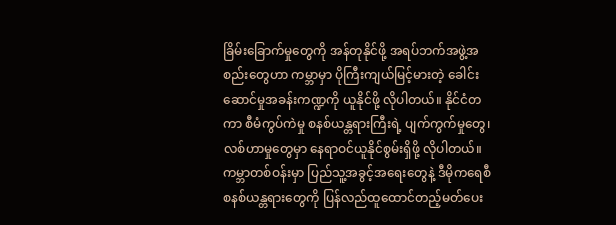ခြိမ်းခြောက်မှုတွေကို အန်တုနိုင်ဖို့ အရပ်ဘက်အဖွဲ့အစည်းတွေဟာ ကမ္ဘာမှာ ပိုကြီးကျယ်မြင့်မားတဲ့ ခေါင်းဆောင်မှုအခန်းကဏ္ဍကို ယူနိုင်ဖို့ လိုပါတယ်။ နိုင်ငံတကာ စီမံကွပ်ကဲမှု စနစ်ယန္တရားကြီးရဲ့ ပျက်ကွက်မှုတွေ၊ လစ်ဟာမှုတွေမှာ နေရာဝင်ယူနိုင်စွမ်းရှိဖို့ လိုပါတယ်။ ကမ္ဘာတစ်ဝန်းမှာ ပြည်သူ့အခွင့်အရေးတွေနဲ့ ဒီမိုကရေစီစနစ်ယန္တရားတွေကို ပြန်လည်ထူထောင်တည့်မတ်ပေး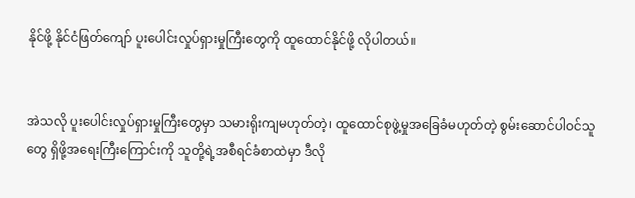နိုင်ဖို့ နိုင်ငံဖြတ်ကျော် ပူးပေါင်းလှုပ်ရှားမှုကြီးတွေကို ထူထောင်နိုင်ဖို့ လိုပါတယ်။


အဲသလို ပူးပေါင်းလှုပ်ရှားမှုကြီးတွေမှာ သမားရိုးကျမဟုတ်တဲ့၊ ထူထောင်စုဖွဲ့မှုအခြေခံမဟုတ်တဲ့ စွမ်းဆောင်ပါဝင်သူတွေ ရှိဖို့အရေးကြီးကြောင်းကို သူတို့ရဲ့အစီရင်ခံစာထဲမှာ ဒီလို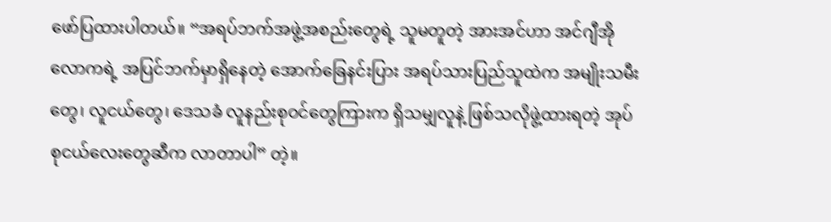ဖော်ပြထားပါတယ်။ “အရပ်ဘက်အဖွဲ့အစည်းတွေရဲ့ သူမတူတဲ့ အားအင်ဟာ အင်ဂျီအိုလောကရဲ့ အပြင်ဘက်မှာရှိနေတဲ့ အောက်ခြေနင်းပြား အရပ်သားပြည်သူထဲက အမျိုးသမီးတွေ၊ လူငယ်တွေ၊ ဒေသခံ လူနည်းစုဝင်တွေကြားက ရှိသမျှလူနဲ့ ဖြစ်သလိုဖွဲ့ထားရတဲ့ အုပ်စုငယ်လေးတွေဆီက လာတာပါ” တဲ့။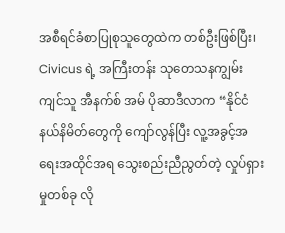အစီရင်ခံစာပြုစုသူတွေထဲက တစ်ဦးဖြစ်ပြီး၊ Civicus ရဲ့ အကြီးတန်း သုတေသနကျွမ်းကျင်သူ အီနက်စ် အမ် ပိုဆာဒီလာက “နိုင်ငံနယ်နိမိတ်တွေကို ကျော်လွန်ပြီး လူ့အခွင့်အရေးအထိုင်အရ သွေးစည်းညီညွတ်တဲ့ လှုပ်ရှားမှုတစ်ခု လို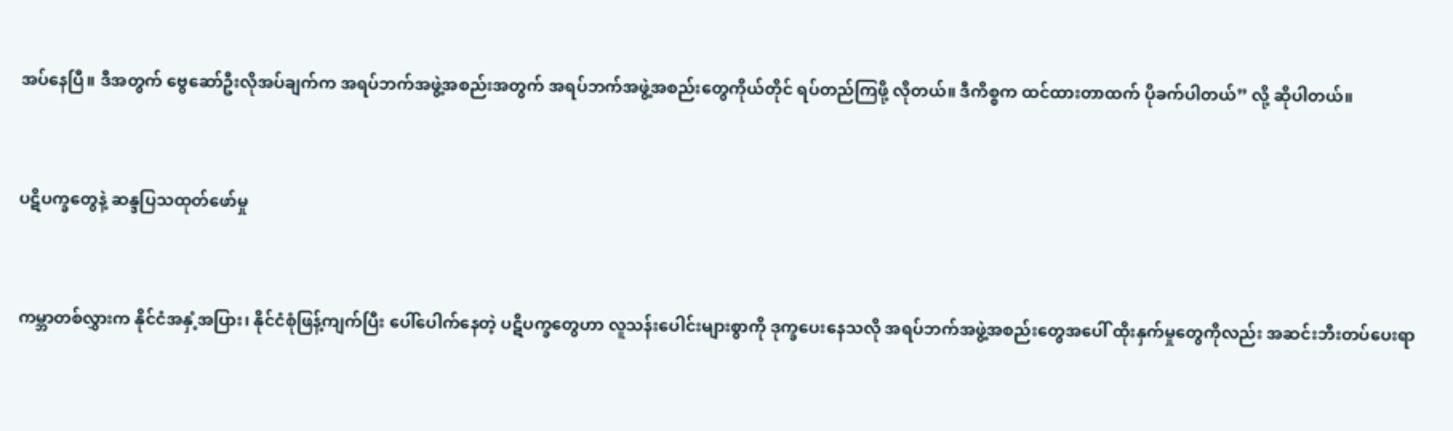အပ်နေပြီ။ ဒီအတွက် ဗွေဆော်ဦးလိုအပ်ချက်က အရပ်ဘက်အဖွဲ့အစည်းအတွက် အရပ်ဘက်အဖွဲ့အစည်းတွေကိုယ်တိုင် ရပ်တည်ကြဖို့ လိုတယ်။ ဒီကိစ္စက ထင်ထားတာထက် ပိုခက်ပါတယ်” လို့ ဆိုပါတယ်။


ပဋိပက္ခတွေနဲ့ ဆန္ဒပြသထုတ်ဖော်မှု


ကမ္ဘာတစ်လွှားက နိုင်ငံအနှံ့အပြား၊ နိုင်ငံစုံဖြန့်ကျက်ပြီး ပေါ်ပေါက်နေတဲ့ ပဋိပက္ခတွေဟာ လူသန်းပေါင်းများစွာကို ဒုက္ခပေးနေသလို အရပ်ဘက်အဖွဲ့အစည်းတွေအပေါ် ထိုးနှက်မှုတွေကိုလည်း အဆင်းဘီးတပ်ပေးရာ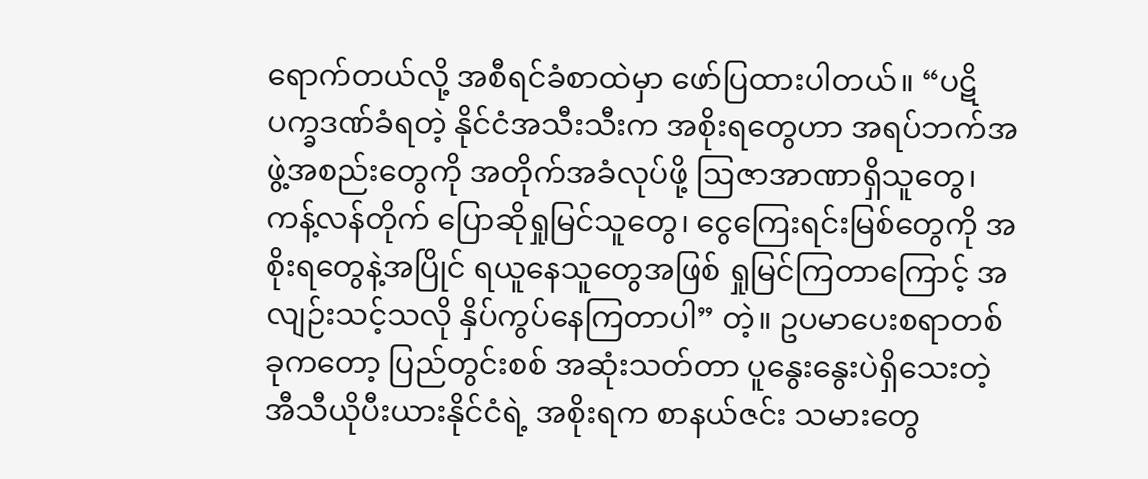ရောက်တယ်လို့ အစီရင်ခံစာထဲမှာ ဖော်ပြထားပါတယ်။ “ပဋိပက္ခဒဏ်ခံရတဲ့ နိုင်ငံအသီးသီးက အစိုးရတွေဟာ အရပ်ဘက်အဖွဲ့အစည်းတွေကို အတိုက်အခံလုပ်ဖို့ ဩဇာအာဏာရှိသူတွေ၊ ကန့်လန်တိုက် ပြောဆိုရှုမြင်သူတွေ၊ ငွေကြေးရင်းမြစ်တွေကို အစိုးရတွေနဲ့အပြိုင် ရယူနေသူတွေအဖြစ် ရှုမြင်ကြ‌တာကြောင့် အလျဉ်းသင့်သလို နှိပ်ကွပ်နေကြတာပါ” တဲ့။ ဥပမာပေးစရာတစ်ခုကတော့ ပြည်တွင်းစစ် အဆုံးသတ်တာ ပူနွေးနွေးပဲရှိသေးတဲ့ အီသီယိုပီးယားနိုင်ငံရဲ့ အစိုးရက စာနယ်ဇင်း သမားတွေ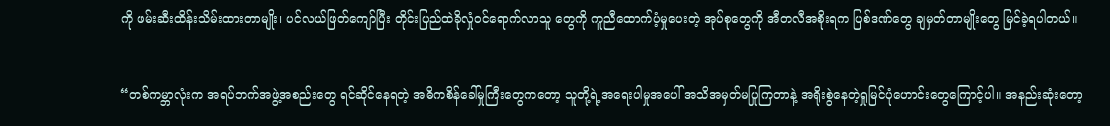ကို ဖမ်းဆီးထိန်းသိမ်းထားတာမျိုး၊ ပင်လယ်ဖြတ်ကျော်ပြီး တိုင်းပြည်ထဲခိုလှုံဝင်ရောက်လာသူ တွေကို ကူညီထောက်ပံ့မှုပေးတဲ့ အုပ်စုတွေကို အီတလီအစိုးရက ပြစ်ဒဏ်တွေ ချမှတ်တာမျိုးတွေ မြင်ခဲ့ရပါတယ်။


“တစ်ကမ္ဘာလုံးက အရပ်ဘက်အဖွဲ့အစည်းတွေ ရင်ဆိုင်နေရတဲ့ အဓိကစိန်ခေါ်မှုကြီးတွေကတော့ သူတို့ရဲ့အရေးပါမှုအပေါ် အသိအမှတ်မပြုကြတာနဲ့ အရိုးစွဲနေတဲ့ရှုမြင်ပုံဟောင်းတွေကြောင့်ပါ။ အနည်းဆုံးတော့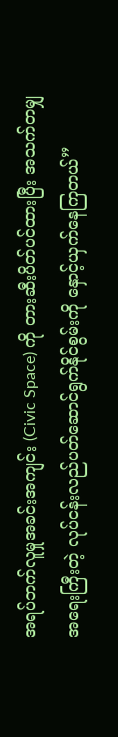အရပ်ဘက်လူမှုအခင်းအကျင်း (Civic Space) ကို တားဆီးပိတ်ပင်ထားပြီး အသက်တမျှ အရေးကြီးတဲ့ လုပ်ငန်းလည်ပတ်ဆောင်ရွက်နိုင်စွမ်းကို နှောင့်ယှက်နေကြတယ်”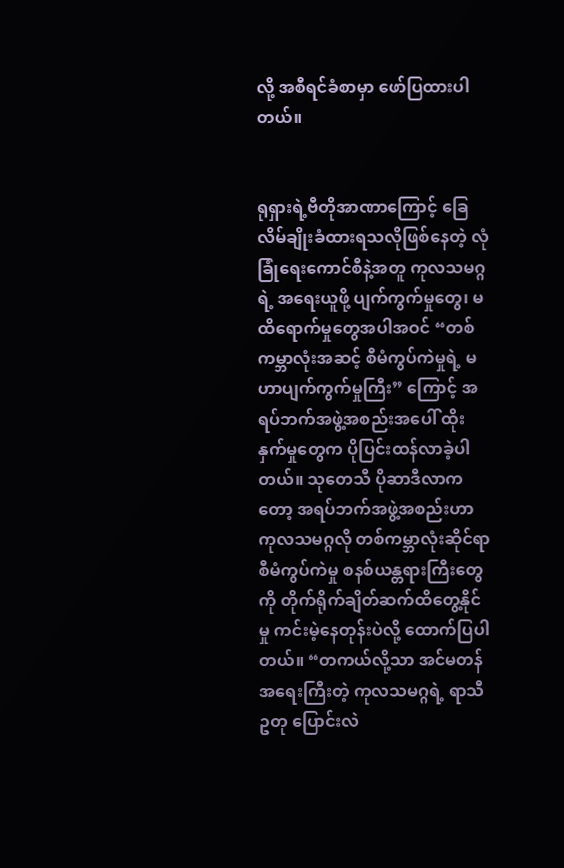လို့ အစီရင်ခံစာမှာ ဖော်ပြထားပါတယ်။


ရုရှားရဲ့ဗီတိုအာဏာကြောင့် ခြေလိမ်ချိုးခံထားရသလိုဖြစ်နေတဲ့ လုံခြုံရေးကောင်စီနဲ့အတူ ကုလသမဂ္ဂရဲ့ အရေးယူဖို့ ပျက်ကွက်မှုတွေ၊ မထိရောက်မှုတွေအပါအဝင် “တစ်ကမ္ဘာလုံးအဆင့် စီမံကွပ်ကဲမှုရဲ့ မဟာပျက်ကွက်မှုကြီး” ကြောင့် အရပ်ဘက်အဖွဲ့အစည်းအပေါ် ထိုးနှက်မှုတွေက ပိုပြင်းထန်လာခဲ့ပါတယ်။ သုတေသီ ပိုဆာဒီလာကတော့ အရပ်ဘက်အဖွဲ့အစည်းဟာ ကုလသမဂ္ဂလို တစ်ကမ္ဘာလုံးဆိုင်ရာ စီမံကွပ်ကဲမှု စနစ်ယန္တရားကြီးတွေကို တိုက်ရိုက်ချိတ်ဆက်ထိတွေ့နိုင်မှု ကင်းမဲ့နေတုန်းပဲလို့ ထောက်ပြပါတယ်။ “တကယ်လို့သာ အင်မတန်အရေးကြီးတဲ့ ကုလသမဂ္ဂရဲ့ ရာသီဥတု ပြောင်းလဲ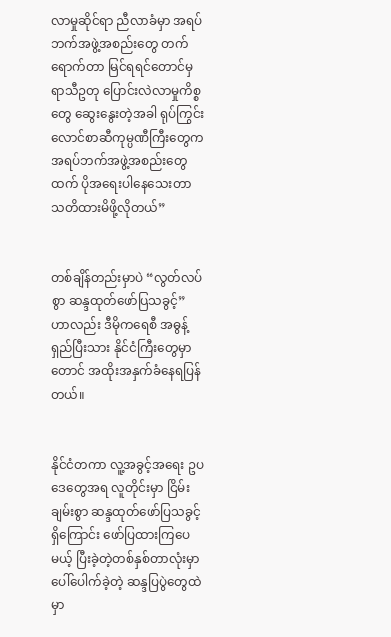လာမှုဆိုင်ရာ ညီလာခံမှာ အရပ်ဘက်အဖွဲ့အစည်းတွေ တက်ရောက်တာ မြင်ရရင်တောင်မှ ရာသီဥတု ပြောင်းလဲလာမှုကိစ္စတွေ ဆွေးနွေးတဲ့အခါ ရုပ်ကြွင်းလောင်စာဆီကုမ္ပဏီကြီးတွေက အရပ်ဘက်အဖွဲ့အစည်းတွေထက် ပိုအရေးပါနေသေးတာ သတိထားမိဖို့လိုတယ်”


တစ်ချိန်တည်းမှာပဲ “လွတ်လပ်စွာ ဆန္ဒထုတ်ဖော်ပြသခွင့်” ဟာလည်း ဒီမိုကရေစီ အဓွန့်ရှည်ပြီးသား နိုင်ငံကြီးတွေမှာတောင် အထိုးအနှက်ခံနေရပြန်တယ်။


နိုင်ငံတကာ လူ့အခွင့်အရေး ဥပဒေတွေအရ လူတိုင်းမှာ ငြိမ်းချမ်းစွာ ဆန္ဒထုတ်ဖော်ပြသခွင့်ရှိကြောင်း ဖော်ပြထားကြပေမယ့် ပြီးခဲ့တဲ့တစ်နှစ်တာလုံးမှာ ပေါ်ပေါက်ခဲ့တဲ့ ဆန္ဒပြပွဲတွေထဲမှာ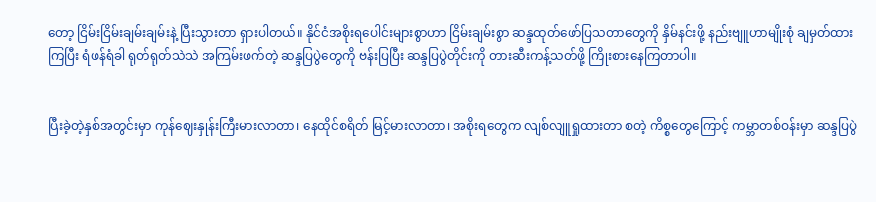တော့ ငြိမ်းငြိမ်းချမ်းချမ်းနဲ့ ပြီးသွားတာ ရှားပါတယ်။ နိုင်ငံအစိုးရပေါင်းများစွာဟာ ငြိမ်းချမ်းစွာ ဆန္ဒထုတ်ဖော်ပြသတာတွေကို နှိမ်နင်းဖို့ နည်းဗျူဟာမျိုးစုံ ချမှတ်ထားကြပြီး ရံဖန်ရံခါ ရုတ်ရုတ်သဲသဲ အကြမ်းဖက်တဲ့ ဆန္ဒပြပွဲတွေကို ဗန်းပြပြီး ဆန္ဒပြပွဲတိုင်းကို တားဆီးကန့်သတ်ဖို့ ကြိုးစားနေကြတာပါ။


ပြီးခဲ့တဲ့နှစ်အတွင်းမှာ ကုန်ဈေးနှုန်းကြီးမားလာတာ၊ နေထိုင်စရိတ် မြင့်မားလာတာ၊ အစိုးရတွေက လျစ်လျူရှုထားတာ စတဲ့ ကိစ္စတွေကြောင့် ကမ္ဘာတစ်ဝန်းမှာ ဆန္ဒပြပွဲ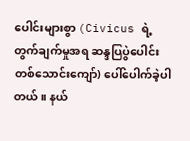ပေါင်းများစွာ (Civicus ရဲ့ တွက်ချက်မှုအရ ဆန္ဒပြပွဲပေါင်း တစ်သောင်းကျော်) ပေါ်ပေါက်ခဲ့ပါတယ်။ နယ်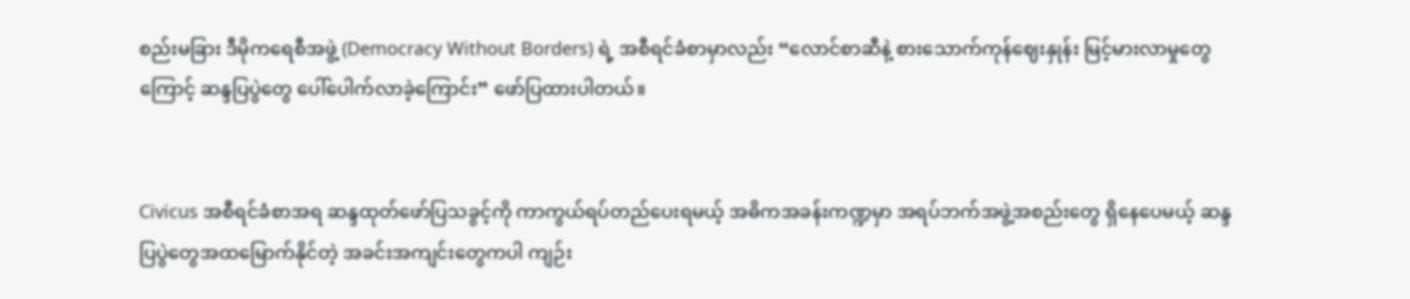စည်းမခြား ဒီမိုက‌ရေစီအဖွဲ့ (Democracy Without Borders) ရဲ့ အစီရင်ခံစာမှာလည်း “လောင်စာဆီနဲ့ စားသောက်ကုန်ဈေးနှုန်း မြင့်မားလာမှုတွေကြောင့် ဆန္ဒပြပွဲတွေ ပေါ်ပေါက်လာခဲ့ကြောင်း” ဖော်ပြထားပါတယ်။


Civicus အစီရင်ခံစာအရ ဆန္ဒထုတ်ဖော်ပြသခွင့်ကို ကာကွယ်ရပ်တည်ပေးရမယ့် အဓိကအခန်းကဏ္ဍမှာ အရပ်ဘက်အဖွဲ့အစည်းတွေ ရှိနေပေမယ့် ဆန္ဒပြပွဲတွေအထမြောက်နိုင်တဲ့ အခင်းအကျင်းတွေကပါ ကျဉ်း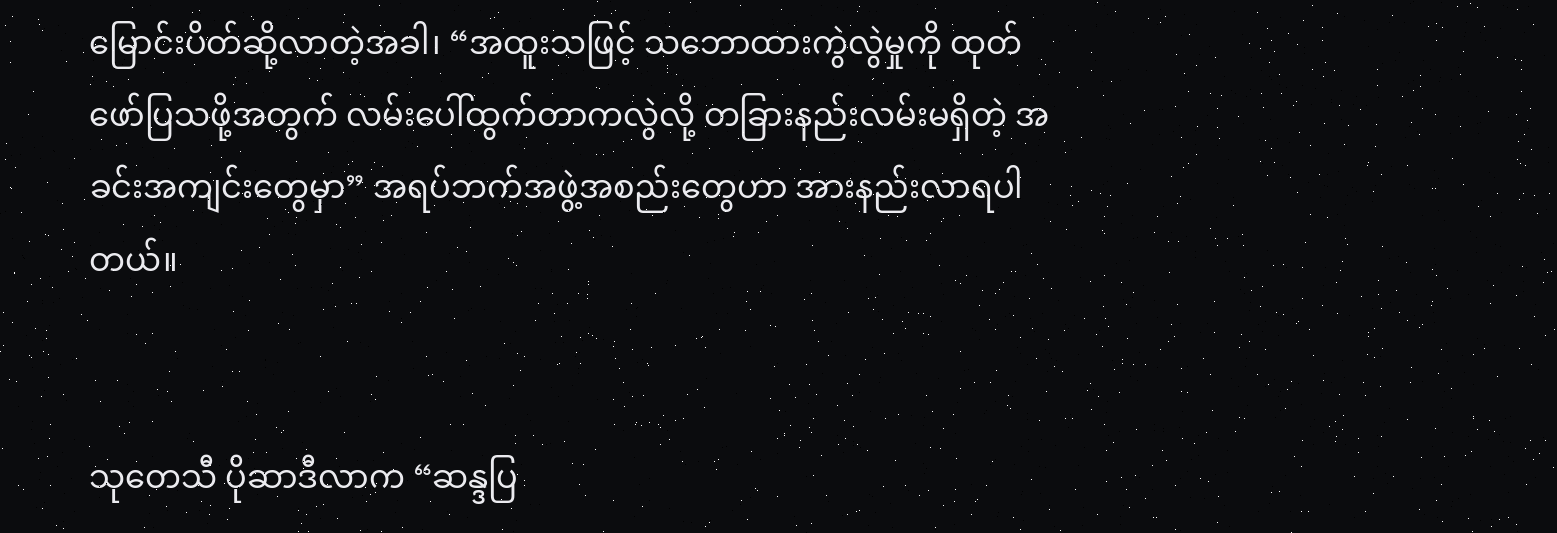မြောင်းပိတ်ဆို့လာတဲ့အခါ၊ “အထူးသဖြင့် သဘောထားကွဲလွဲမှုကို ထုတ်ဖော်ပြသဖို့အတွက် လမ်းပေါ်ထွက်တာကလွဲလို့ တခြားနည်းလမ်းမရှိတဲ့ အခင်းအကျင်းတွေမှာ” အရပ်ဘက်အဖွဲ့အစည်းတွေဟာ အားနည်းလာရပါတယ်။


သုတေသီ ပိုဆာဒီလာက “ဆန္ဒပြ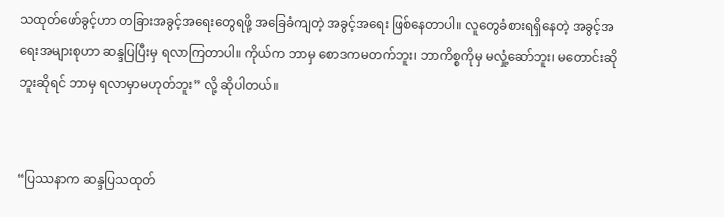သထုတ်ဖော်ခွင့်ဟာ တခြားအခွင့်အရေးတွေရဖို့ အခြေခံကျတဲ့ အခွင့်အရေး ဖြစ်နေတာပါ။ လူတွေခံစားရရှိနေတဲ့ အခွင့်အရေးအများစုဟာ ဆန္ဒပြပြီးမှ ရလာကြတာပါ။ ကိုယ်က ဘာမှ စောဒကမတက်ဘူး၊ ဘာကိစ္စကိုမှ မလှုံ့ဆော်ဘူး၊ မတောင်းဆိုဘူးဆိုရင် ဘာမှ ရလာမှာမဟုတ်ဘူး” လို့ ဆိုပါတယ်။


“ပြဿနာက ဆန္ဒပြသထုတ်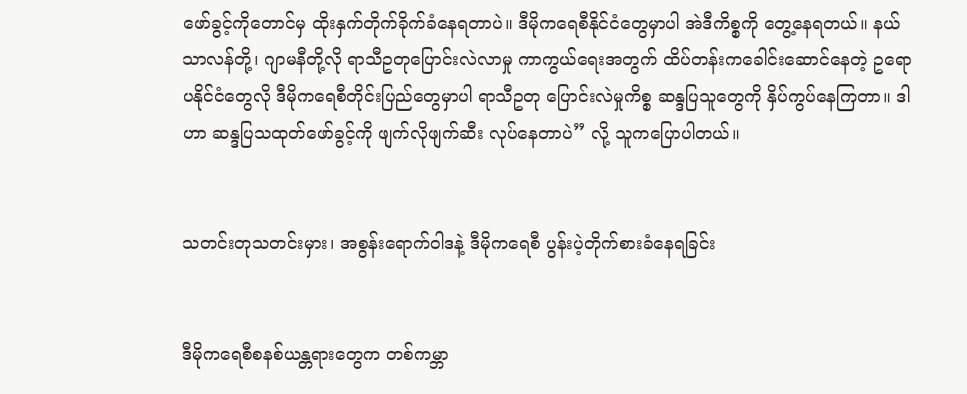ဖော်ခွင့်ကိုတောင်မှ ထိုးနှက်တိုက်ခိုက်ခံနေရတာပဲ။ ဒီမိုကရေစီနိုင်ငံတွေမှာပါ အဲဒီကိစ္စကို တွေ့နေရတယ်။ နယ်သာလန်တို့၊ ဂျာမနီတို့လို ရာသီဥတုပြောင်းလဲလာမှု ကာကွယ်ရေးအတွက် ထိပ်တန်းကခေါင်းဆောင်နေတဲ့ ဥရောပနိုင်ငံတွေလို ဒီမိုကရေစီတိုင်းပြည်တွေမှာပါ ရာသီဥတု ပြောင်းလဲမှုကိစ္စ ဆန္ဒပြသူတွေကို နှိပ်ကွပ်နေကြတာ။ ဒါဟာ ဆန္ဒပြသထုတ်ဖော်ခွင့်ကို ဖျက်လိုဖျက်ဆီး လုပ်နေတာပဲ” လို့ သူကပြောပါတယ်။


သတင်းတုသတင်းမှား၊ အစွန်းရောက်ဝါဒနဲ့ ဒီမိုကရေစီ ပွန်းပဲ့တိုက်စားခံနေရခြင်း


ဒီမိုကရေစီစနစ်ယန္တရားတွေက တစ်ကမ္ဘာ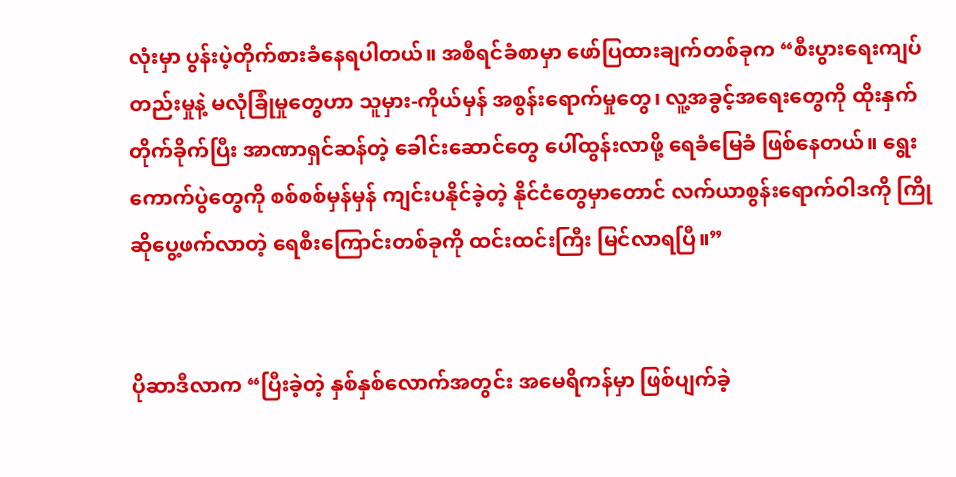လုံးမှာ ပွန်းပဲ့တိုက်စားခံနေရပါတယ်။ အစီရင်ခံစာမှာ ဖော်ပြထားချက်တစ်ခုက “စီးပွားရေးကျပ်တည်းမှုနဲ့ မလုံခြုံမှုတွေဟာ သူမှား-ကိုယ်မှန် အစွန်းရောက်မှုတွေ၊ လူ့အခွင့်အရေးတွေကို ထိုးနှက်တိုက်ခိုက်ပြီး အာဏာရှင်ဆန်တဲ့ ခေါင်းဆောင်တွေ ပေါ်ထွန်းလာဖို့ ရေခံမြေခံ ဖြစ်နေတယ်။ ရွေးကောက်ပွဲတွေကို စစ်စစ်မှန်မှန် ကျင်းပနိုင်ခဲ့တဲ့ နိုင်ငံတွေမှာတောင် လက်ယာစွန်းရောက်ဝါဒကို ကြိုဆိုပွေ့ဖက်လာတဲ့ ရေစီးကြောင်းတစ်ခုကို ထင်းထင်းကြီး မြင်လာရပြီ။”


ပိုဆာဒီလာက “ပြီးခဲ့တဲ့ နှစ်နှစ်လောက်အတွင်း အမေရိကန်မှာ ဖြစ်ပျက်ခဲ့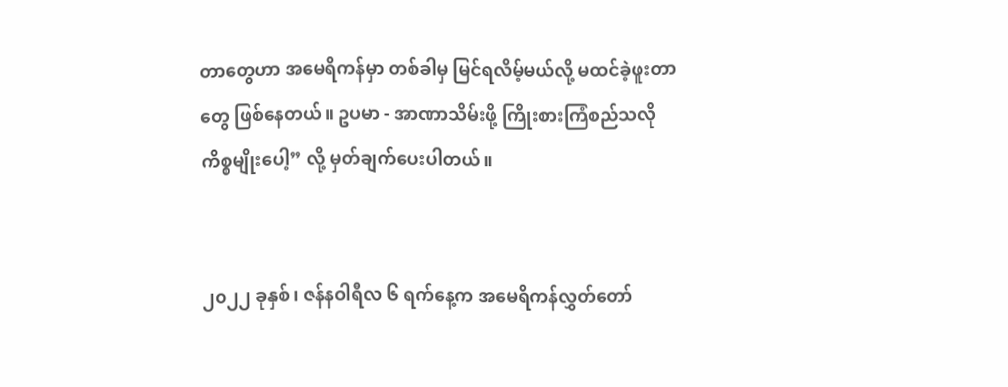တာတွေဟာ အမေရိကန်မှာ တစ်ခါမှ မြင်ရလိမ့်မယ်လို့ မထင်ခဲ့ဖူးတာတွေ ဖြစ်နေတယ်။ ဥပမာ - အာဏာသိမ်းဖို့ ကြိုးစားကြံစည်သလို ကိစ္စမျိုးပေါ့” လို့ မှတ်ချက်ပေးပါတယ်။


၂၀၂၂ ခုနှစ်၊ ဇန်နဝါရီလ ၆ ရက်နေ့က အမေရိကန်လွှတ်တော်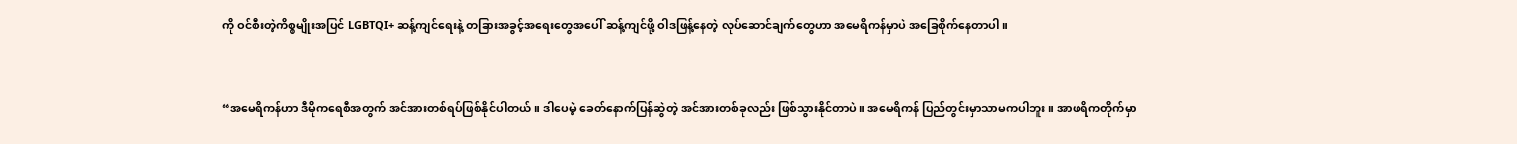ကို ဝင်စီးတဲ့ကိစ္စမျိုးအပြင် LGBTQI+ ဆန့်ကျင်ရေးနဲ့ တခြားအခွင့်အရေးတွေအပေါ် ဆန့်ကျင်ဖို့ ဝါဒဖြန့်နေတဲ့ လုပ်ဆောင်ချက်တွေဟာ အမေရိကန်မှာပဲ အခြေစိုက်နေတာပါ။


“အမေရိကန်ဟာ ဒီမိုကရေစီအတွက် အင်အားတစ်ရပ်ဖြစ်နိုင်ပါတယ်။ ဒါပေမဲ့ ခေတ်နောက်ပြန်ဆွဲတဲ့ အင်အားတစ်ခုလည်း ဖြစ်သွားနိုင်တာပဲ။ အမေရိကန် ပြည်တွင်းမှာသာမကပါဘူး။ အာဖရိကတိုက်မှာ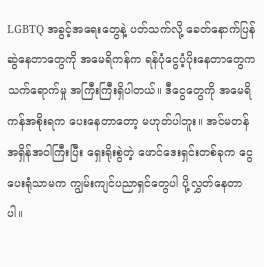LGBTQ အခွင့်အရေးတွေနဲ့ ပတ်သက်လို့ ခေတ်နောက်ပြန်ဆွဲနေတာတွေကို အမေရိကန်က ရန်ပုံငွေပံ့ပိုးနေတာတွေက သက်ရောက်မှု အကြီးကြီးရှိပါတယ်။ ဒီငွေတွေကို အမေရိကန်အစိုးရက ပေးနေတာတော့ မဟုတ်ပါဘူး။ အင်မတန် အရှိန်အဝါကြီးပြီး ရှေးရိုးစွဲတဲ့ ဖောင်ဒေးရှင်းတစ်ခုက ငွေပေးရုံသာမက ကျွမ်းကျင်ပညာရှင်တွေပါ ပို့လွှတ်နေတာပါ။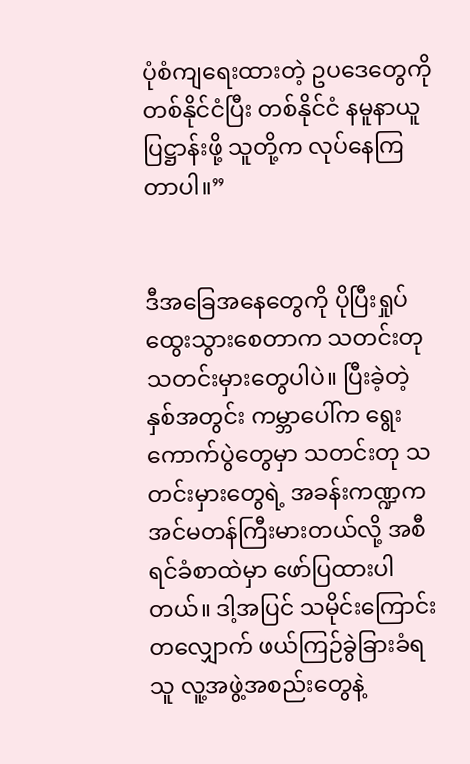ပုံစံကျရေးထားတဲ့ ဥပဒေတွေကို တစ်နိုင်ငံပြီး တစ်နိုင်ငံ နမူနာယူ ပြဋ္ဌာန်းဖို့ သူတို့က လုပ်နေကြတာပါ။”


ဒီအခြေအနေတွေကို ပိုပြီးရှုပ်ထွေးသွားစေတာက သတင်းတုသတင်းမှားတွေပါပဲ။ ပြီးခဲ့တဲ့နှစ်အတွင်း ကမ္ဘာပေါ်က ရွေးကောက်ပွဲတွေမှာ သတင်းတု သတင်းမှားတွေရဲ့ အခန်းကဏ္ဍက အင်မတန်ကြီးမားတယ်လို့ အစီရင်ခံစာထဲမှာ ဖော်ပြထားပါတယ်။ ဒါ့အပြင် သမိုင်းကြောင်းတလျှောက် ဖယ်ကြဉ်ခွဲခြားခံရသူ လူ့အဖွဲ့အစည်းတွေနဲ့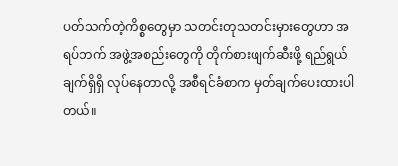ပတ်သက်တဲ့ကိစ္စတွေမှာ သတင်းတုသတင်းမှားတွေဟာ အရပ်ဘက် အဖွဲ့အစည်းတွေကို တိုက်စားဖျက်ဆီးဖို့ ရည်ရွယ်ချက်ရှိရှိ လုပ်နေတာလို့ အစီရင်ခံစာက မှတ်ချက်ပေးထားပါတယ်။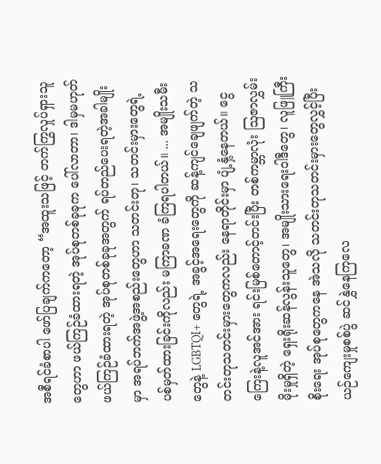အစီရင်ခံစာပါ ဖော်ပြချက်ကတော့ “အထူးသဖြင့် တက်ကြွလှုပ်ရှားသူတွေဟာ ဖယ်ကြဉ်ခံထားရတဲ့ အုပ်စုတစ်ခုခုက ပေါ်လာတာ၊ ဒါမှမဟုတ် ဖယ်ကြဉ်ခံထားရတဲ့ အုပ်စုတစ်ခုခုအတွက် ရပ်တည်ပေးရတဲ့အခါမျိုးမှာ အရပ်ဘက်အဖွဲ့အစည်းတွေဟာ သတင်းတု၊ သတင်းမှားတွေရဲ့ ပစ်မှတ်ထားခြင်းကိုလည်း မကြာခဏ ခံကြရပါတယ်။ ... အမျိုးသမီးတွေနဲ့ LGBTQI+ တွေရဲ့ အခွင့်အရေးတွေကို ဆန့်ကျင်ချေဖျက်တဲ့ သတင်းတုသတင်းမှားတွေကလည်း နေရာတိုင်းမှာ ပျံ့နှံ့နေတယ်။ ငွေကြေးနဲ့လူအင်အား ရင်းမြစ်တောင့်တင်းပြီး တစ်ကမ္ဘာလုံး ဩဇာလွှမ်းမိုးမှုရှိတဲ့ ရှေးရိုးဆန်လွန်းသူတွေ၊ အမျိုးသားရေးဝါဒီတွေ၊ လူဖြူကြီးစိုးရေး အုပ်စုတွေကနေ အဲသလို သတင်းတုသတင်းမှားတွေလွှင့်ပြီး ယဉ်ကျေးမှုစစ်ပွဲ ဆင်နွှဲနေကြလေ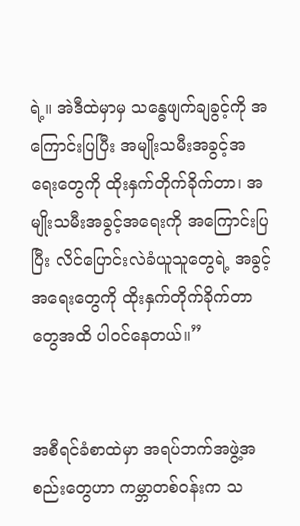ရဲ့။ အဲဒီထဲမှာမှ သန္ဓေဖျက်ချခွင့်ကို အကြောင်းပြပြီး အမျိုးသမီးအခွင့်အရေးတွေကို ထိုးနှက်တိုက်ခိုက်တာ၊ အမျိုးသမီးအခွင့်အရေးကို အကြောင်းပြပြီး လိင်ပြောင်းလဲခံယူသူတွေရဲ့ အခွင့်အရေးတွေကို ထိုးနှက်တိုက်ခိုက်တာတွေအထိ ပါဝင်နေတယ်။”


အစီရင်ခံစာထဲမှာ အရပ်ဘက်အဖွဲ့အစည်းတွေဟာ ကမ္ဘာတစ်ဝန်းက သ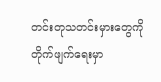တင်းတုသတင်းမှားတွေကို တိုက်ဖျက်ရေးမှာ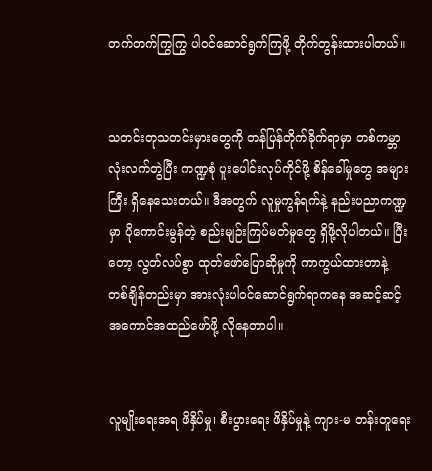တက်တက်ကြွကြွ ပါဝင်ဆောင်ရွက်ကြဖို့ တိုက်တွန်းထားပါတယ်။


သတင်းတုသတင်းမှားတွေကို တန်ပြန်တိုက်ခိုက်ရာမှာ တစ်ကမ္ဘာလုံးလက်တွဲပြီး ကဏ္ဍစုံ ပူးပေါင်းလုပ်ကိုင်ဖို့ စိန်ခေါ်မှုတွေ အများကြီး ရှိနေသေးတယ်။ ဒီအတွက် လူမှုကွန်ရက်နဲ့ နည်းပညာကဏ္ဍမှာ ပိုကောင်းမွန်တဲ့ စည်းမျဉ်းကြပ်မတ်မှုတွေ ရှိဖို့လိုပါတယ်။ ပြီးတော့ လွတ်လပ်စွာ ထုတ်ဖော်ပြောဆိုမှုကို ကာကွယ်ထားတာနဲ့ တစ်ချိန်တည်းမှာ အားလုံးပါဝင်ဆောင်ရွက်ရာကနေ အဆင့်ဆင့် အကောင်အထည်ဖော်ဖို့ လိုနေတာပါ။


လူမျိုးရေးအရ ဖိနှိပ်မှု၊ စီးပွားရေး ဖိနှိပ်မှုနဲ့ ကျား-မ တန်းတူရေး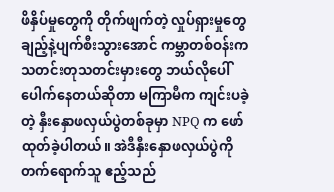ဖိနှိပ်မှုတွေကို တိုက်ဖျက်တဲ့ လှုပ်ရှားမှုတွေ ချည့်နဲ့ပျက်စီးသွားအောင် ကမ္ဘာတစ်ဝန်းက သတင်းတုသတင်းမှားတွေ ဘယ်လိုပေါ်ပေါက်နေတယ်ဆိုတာ မကြာမီက ကျင်းပခဲ့တဲ့ နှီးနှောဖလှယ်ပွဲတစ်ခုမှာ NPQ က ဖော်ထုတ်ခဲ့ပါတယ်။ အဲဒီနှီးနှောဖလှယ်ပွဲကို တက်ရောက်သူ ဧည့်သည်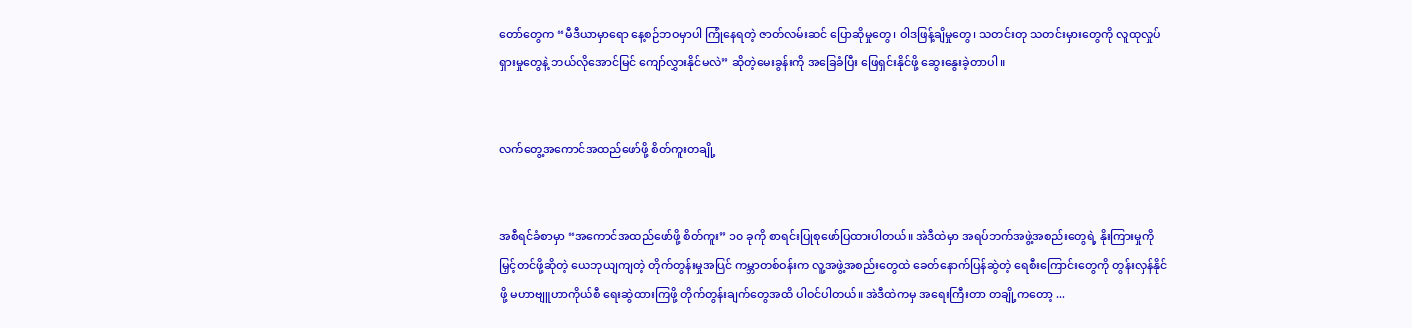တော်တွေက “မီဒီယာမှာရော နေ့စဉ်ဘဝမှာပါ ကြုံနေရတဲ့ ဇာတ်လမ်းဆင် ပြောဆိုမှုတွေ၊ ဝါဒဖြန့်ချိမှုတွေ၊ သတင်းတု သတင်းမှားတွေကို လူထုလှုပ်ရှားမှုတွေနဲ့ ဘယ်လိုအောင်မြင် ကျော်လွှားနိုင်မလဲ” ဆိုတဲ့မေးခွန်းကို အခြေခံပြီး ဖြေရှင်းနိုင်ဖို့ ဆွေးနွေးခဲ့တာပါ။


လက်တွေ့အကောင်အထည်ဖော်ဖို့ စိတ်ကူးတချို့


အစီရင်ခံစာမှာ “အကောင်အထည်ဖော်ဖို့ စိတ်ကူး” ၁၀ ခုကို စာရင်းပြုစုဖော်ပြထားပါတယ်။ အဲဒီထဲမှာ အရပ်ဘက်အဖွဲ့အစည်းတွေရဲ့ နိုးကြားမှုကို မြှင့်တင်ဖို့ဆိုတဲ့ ယေဘုယျကျတဲ့ တိုက်တွန်းမှုအပြင် ကမ္ဘာတစ်ဝန်းက လူ့အဖွဲ့အစည်းတွေထဲ ခေတ်နောက်ပြန်ဆွဲတဲ့ ရေစီးကြောင်းတွေကို တွန်းလှန်နိုင်ဖို့ မဟာဗျူဟာကိုယ်စီ ရေးဆွဲထားကြဖို့ တိုက်တွန်းချက်တွေအထိ ပါဝင်ပါတယ်။ အဲဒီထဲကမှ အရေးကြီးတာ တချို့ကတော့ ...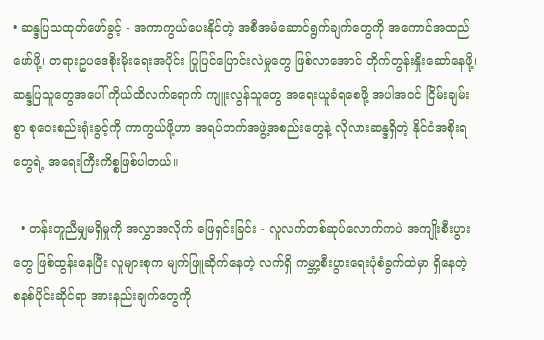• ဆန္ဒပြသထုတ်ဖော်ခွင့် - အကာကွယ်ပေးနိုင်တဲ့ အစီအမံဆောင်ရွက်ချက်တွေကို အကောင်အထည်ဖော်ဖို့၊ တရားဥပဒေစိုးမိုးရေးအပိုင်း ပြုပြင်ပြောင်းလဲမှုတွေ ဖြစ်လာအောင် တိုက်တွန်းနှိုးဆော်နေဖို့၊ ဆန္ဒပြသူတွေအပေါ် ကိုယ်ထိလက်ရောက် ကျူးလွန်သူတွေ အရေးယူခံရစေဖို့ အပါအဝင် ငြိမ်းချမ်းစွာ စုဝေးစည်းရုံးခွင့်ကို ကာကွယ်ဖို့ဟာ အရပ်ဘက်အဖွဲ့အစည်းတွေနဲ့ လိုလားဆန္ဒရှိတဲ့ နိုင်ငံအစိုးရတွေရဲ့ အရေးကြီးကိစ္စဖြစ်ပါတယ်။

  • တန်းတူညီမျှမရှိမှုကို အလွှာအလိုက် ဖြေရှင်းခြင်း - လူလက်တစ်ဆုပ်လောက်ကပဲ အကျိုးစီးပွားတွေ ဖြစ်ထွန်းနေပြီး လူများစုက မျက်ဖြူဆိုက်နေတဲ့ လက်ရှိ ကမ္ဘာ့စီးပွားရေးပုံစံခွက်ထဲမှာ ရှိနေတဲ့ စနစ်ပိုင်းဆိုင်ရာ အားနည်းချက်တွေကို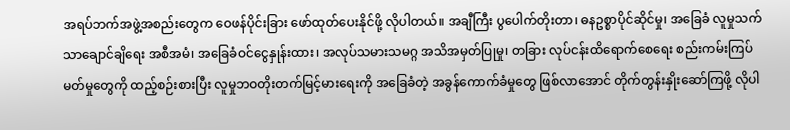အရပ်ဘက်အဖွဲ့အစည်းတွေက ဝေဖန်ပိုင်းခြား ဖော်ထုတ်ပေးနိုင်ဖို့ လိုပါတယ်။ အချီကြီး ပွပေါက်တိုးတာ၊ ဓနဥစ္စာပိုင်ဆိုင်မှု၊ အခြေခံ လူမှုသက်သာချောင်ချိရေး အစီအမံ၊ အခြေခံဝင်ငွေနှုန်းထား၊ အလုပ်သမားသမဂ္ဂ အသိအမှတ်ပြုမှု၊ တခြား လုပ်ငန်းထိရောက်စေရေး စည်းကမ်းကြပ်မတ်မှုတွေကို ထည့်စဉ်းစားပြီး လူမှုဘဝတိုးတက်မြင့်မားရေးကို အခြေခံတဲ့ အခွန်ကောက်ခံမှုတွေ ဖြစ်လာအောင် တိုက်တွန်းနှိုးဆော်ကြဖို့ လိုပါ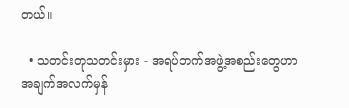တယ်။

  • သတင်းတုသတင်းမှား - အရပ်ဘက်အဖွဲ့အစည်းတွေဟာ အချက်အလက်မှန်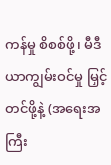ကန်မှု စိစစ်ဖို့၊ မီဒီယာကျွမ်းဝင်မှု မြှင့်တင်ဖို့နဲ့ (အရေးအကြီး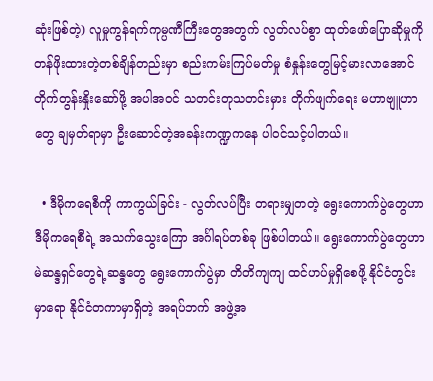ဆုံးဖြစ်တဲ့) လူမှုကွန်ရက်ကုမ္ပဏီကြီးတွေအတွက် လွတ်လပ်စွာ ထုတ်ဖော်ပြောဆိုမှုကို တန်ဖိုးထားတဲ့တစ်ချိန်တည်းမှာ စည်းကမ်းကြပ်မတ်မှု စံနှုန်းတွေမြင့်မားလာအောင် တိုက်တွန်းနှိုးဆော်ဖို့ အပါအဝင် သတင်းတုသတင်းမှား တိုက်ဖျက်ရေး မဟာဗျူဟာတွေ ချမှတ်ရာမှာ ဦးဆောင်တဲ့အခန်းကဏ္ဍကနေ ပါဝင်သင့်ပါတယ်။

  • ဒီမိုက‌ရေစီကို ကာကွယ်ခြင်း - လွတ်လပ်ပြီး တရားမျှတတဲ့ ရွေးကောက်ပွဲတွေဟာ ဒီမိုကရေစီရဲ့ အသက်သွေးကြော အင်္ဂါရပ်တစ်ခု ဖြစ်ပါတယ်။ ရွေးကောက်ပွဲတွေဟာ မဲဆန္ဒရှင်တွေရဲ့ဆန္ဒတွေ ရွေးကောက်ပွဲမှာ တိတိကျကျ ထင်ဟပ်မှုရှိစေဖို့ နိုင်ငံတွင်းမှာရော နိုင်ငံတကာမှာရှိတဲ့ အရပ်ဘက် အဖွဲ့အ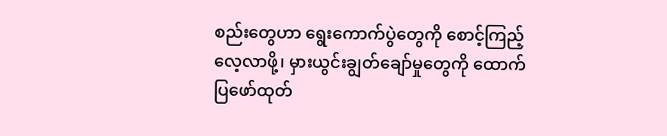စည်းတွေဟာ ရွေးကောက်ပွဲတွေကို စောင့်ကြည့်လေ့လာဖို့၊ မှားယွင်းချွတ်ချော်မှုတွေကို ထောက်ပြဖော်ထုတ်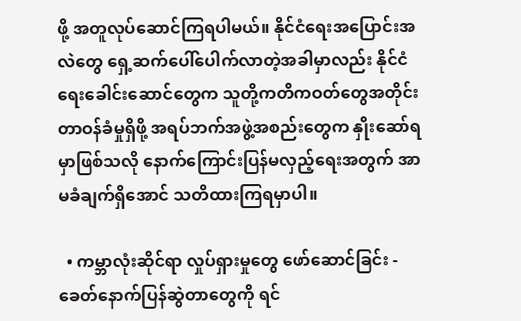ဖို့ အတူလုပ်ဆောင်ကြရပါမယ်။ နိုင်ငံ‌ရေးအပြောင်းအလဲတွေ ရှေ့ဆက်ပေါ်ပေါက်လာတဲ့အခါမှာလည်း နိုင်ငံရေးခေါင်းဆောင်တွေက သူတို့ကတိကဝတ်တွေအတိုင်း တာဝန်ခံမှုရှိဖို့ အရပ်ဘက်အဖွဲ့အစည်းတွေက နှိုးဆော်ရမှာဖြစ်သလို နောက်ကြောင်းပြန်မလှည့်ရေးအတွက် အာမခံချက်ရှိအောင် သတိထားကြရမှာပါ။

  • ကမ္ဘာလုံးဆိုင်ရာ လှုပ်ရှားမှုတွေ ဖော်ဆောင်ခြင်း - ခေတ်နောက်ပြန်ဆွဲတာတွေကို ရင်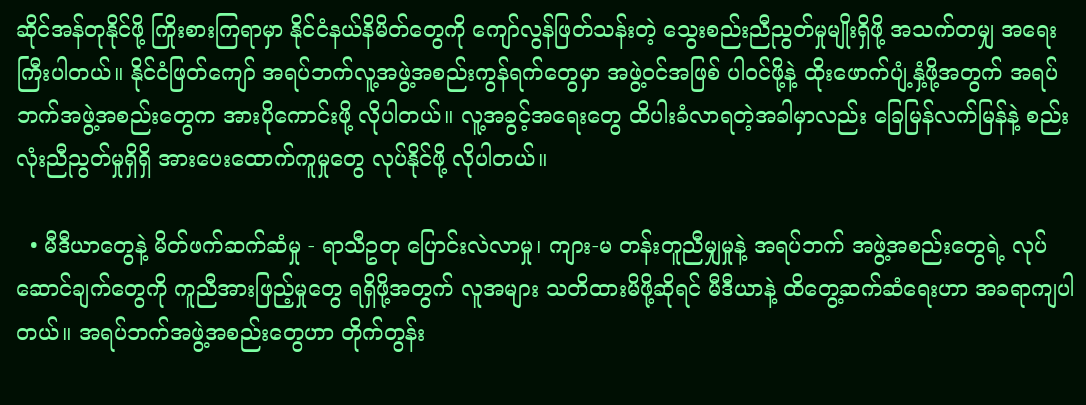ဆိုင်အန်တုနိုင်ဖို့ ကြိုးစားကြရာမှာ နိုင်ငံနယ်နိမိတ်တွေကို ကျော်လွန်ဖြတ်သန်းတဲ့ သွေးစည်းညီညွတ်မှုမျိုးရှိဖို့ အသက်တမျှ အရေးကြီးပါတယ်။ နိုင်ငံဖြတ်ကျော် အရပ်ဘက်လူ့အဖွဲ့အစည်းကွန်ရက်တွေမှာ အဖွဲ့ဝင်အဖြစ် ပါဝင်ဖို့နဲ့ ထိုးဖောက်ပျံ့နှံ့ဖို့အတွက် အရပ်ဘက်အဖွဲ့အစည်းတွေက အားပိုကောင်းဖို့ လိုပါတယ်။ လူ့အခွင့်အရေးတွေ ထိပါးခံလာရတဲ့အခါမှာလည်း ခြေမြန်လက်မြန်နဲ့ စည်းလုံးညီညွတ်မှုရှိရှိ အားပေးထောက်ကူမှုတွေ လုပ်နိုင်ဖို့ လိုပါတယ်။

  • မီဒီယာတွေနဲ့ မိတ်ဖက်ဆက်ဆံမှု - ရာသီဥတု ပြောင်းလဲလာမှု၊ ကျား-မ တန်းတူညီမျှမှုနဲ့ အရပ်ဘက် အဖွဲ့အစည်းတွေရဲ့ လုပ်ဆောင်ချက်တွေကို ကူညီအားဖြည့်မှုတွေ ရရှိဖို့အတွက် လူအများ သတိထားမိဖို့ဆိုရင် မီဒီယာနဲ့ ထိတွေ့ဆက်ဆံရေးဟာ အခရာကျပါတယ်။ အရပ်ဘက်အဖွဲ့အစည်းတွေဟာ တိုက်တွန်း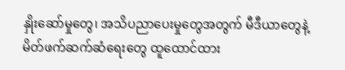နှိုးဆော်မှုတွေ၊ အသိပညာပေးမှုတွေအတွက် မီဒီယာတွေနဲ့ မိတ်ဖက်ဆက်ဆံရေးတွေ ထူထောင်ထား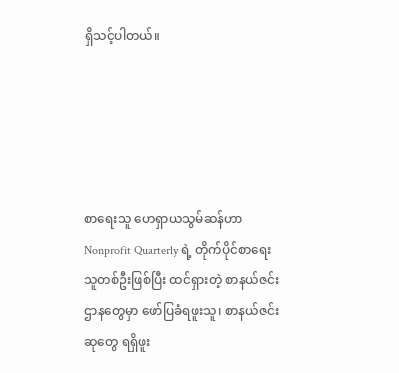ရှိသင့်ပါတယ်။





စာရေးသူ ဟေရှာယသွမ်ဆန်ဟာ Nonprofit Quarterly ရဲ့ တိုက်ပိုင်စာရေးသူတစ်ဦးဖြစ်ပြီး ထင်ရှားတဲ့ စာနယ်ဇင်းဌာနတွေမှာ ဖော်ပြခံရဖူးသူ၊ စာနယ်ဇင်းဆုတွေ ရရှိဖူး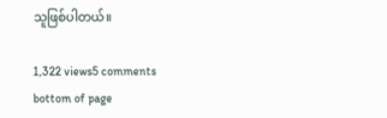သူဖြစ်ပါတယ်။

1,322 views5 comments
bottom of page